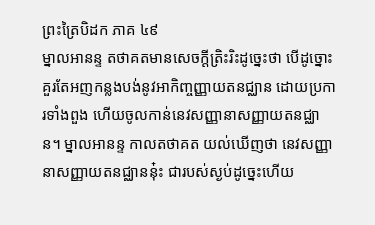ព្រះត្រៃបិដក ភាគ ៤៩
ម្នាលអានន្ទ តថាគតមានសេចក្ដីត្រិះរិះដូច្នេះថា បើដូច្នោះ គួរតែអញកន្លងបង់នូវអាកិញ្ចញ្ញាយតនជ្ឈាន ដោយប្រការទាំងពួង ហើយចូលកាន់នេវសញ្ញានាសញ្ញាយតនជ្ឈាន។ ម្នាលអានន្ទ កាលតថាគត យល់ឃើញថា នេវសញ្ញានាសញ្ញាយតនជ្ឈាននុ៎ះ ជារបស់ស្ងប់ដូច្នេះហើយ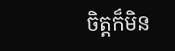ចិត្តក៏មិន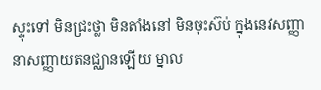ស្ទុះទៅ មិនជ្រះថ្លា មិនតាំងនៅ មិនចុះស៊ប់ ក្នុងនេវសញ្ញានាសញ្ញាយតនជ្ឈានឡើយ ម្នាល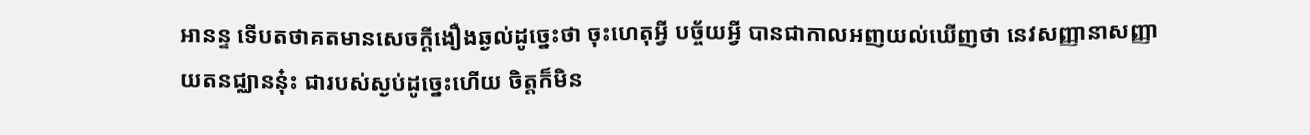អានន្ទ ទើបតថាគតមានសេចក្ដីងឿងឆ្ងល់ដូច្នេះថា ចុះហេតុអ្វី បច្ច័យអ្វី បានជាកាលអញយល់ឃើញថា នេវសញ្ញានាសញ្ញាយតនជ្ឈាននុ៎ះ ជារបស់ស្ងប់ដូច្នេះហើយ ចិត្តក៏មិន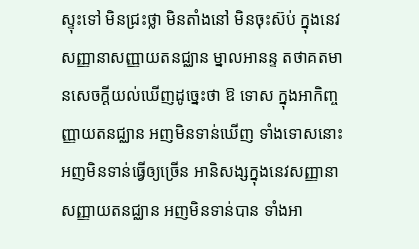ស្ទុះទៅ មិនជ្រះថ្លា មិនតាំងនៅ មិនចុះស៊ប់ ក្នុងនេវសញ្ញានាសញ្ញាយតនជ្ឈាន ម្នាលអានន្ទ តថាគតមានសេចក្ដីយល់ឃើញដូច្នេះថា ឱ ទោស ក្នុងអាកិញ្ចញ្ញាយតនជ្ឈាន អញមិនទាន់ឃើញ ទាំងទោសនោះ អញមិនទាន់ធ្វើឲ្យច្រើន អានិសង្សក្នុងនេវសញ្ញានាសញ្ញាយតនជ្ឈាន អញមិនទាន់បាន ទាំងអា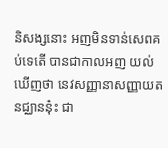និសង្សនោះ អញមិនទាន់សេពគប់ទេតើ បានជាកាលអញ យល់ឃើញថា នេវសញ្ញានាសញ្ញាយតនជ្ឈាននុ៎ះ ជា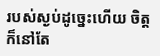របស់ស្ងប់ដូច្នេះហើយ ចិត្តក៏នៅតែ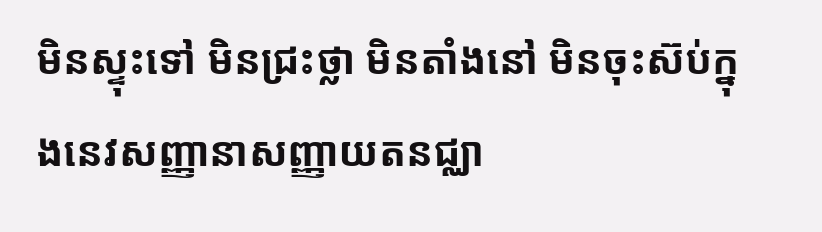មិនស្ទុះទៅ មិនជ្រះថ្លា មិនតាំងនៅ មិនចុះស៊ប់ក្នុងនេវសញ្ញានាសញ្ញាយតនជ្ឈា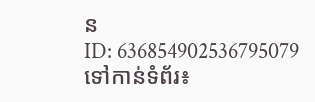ន
ID: 636854902536795079
ទៅកាន់ទំព័រ៖